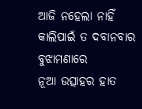ଆଜି ନହେଲା ନାହିଁ
କାଲିପାଇଁ ତ ଦବାନବାର ବୁଝାମଣାରେ
ନୂଆ ଉତ୍ସାହର ହାତ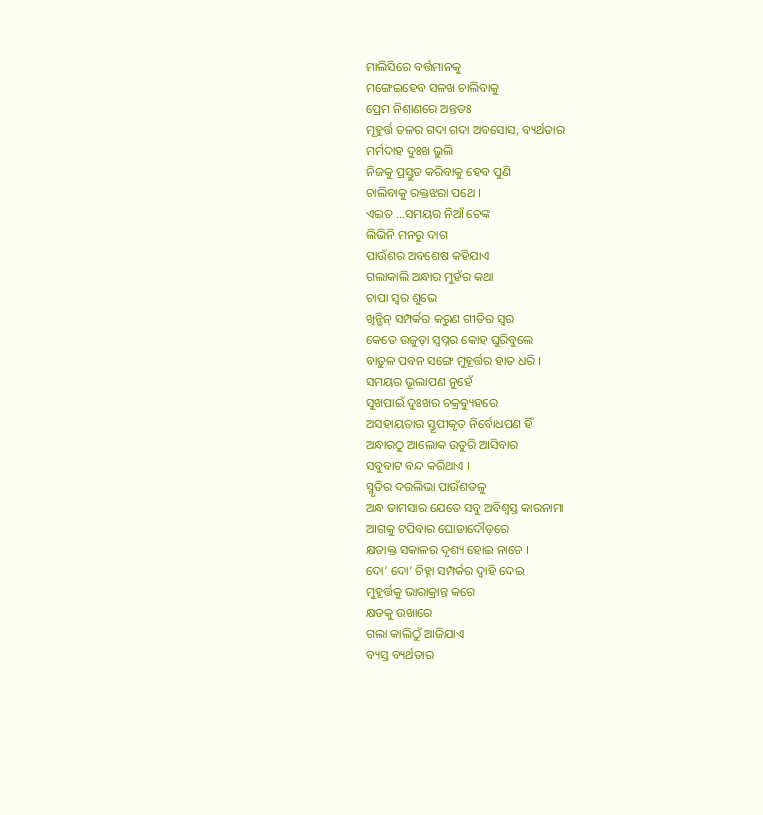ମାଲିସିରେ ବର୍ତ୍ତମାନକୁ
ମଙ୍ଗେଇହେବ ସଳଖ ଚାଲିବାକୁ
ପ୍ରେମ ନିଶାଣରେ ଅନ୍ତତଃ
ମୂହୁର୍ତ୍ତ ତଳର ଗଦା ଗଦା ଅବସୋସ, ବ୍ୟର୍ଥତାର
ମର୍ମଦାହ ଦୁଃଖ ଭୁଲି
ନିଜକୁ ପ୍ରସ୍ତୁତ କରିବାକୁ ହେବ ପୁଣି
ଚାଲିବାକୁ ରକ୍ତଝରା ପଥେ ।
ଏଇତ …ସମୟର ନିଆଁ ଚେଙ୍କ
ଲିଭିନି ମନରୁ ଦାଗ
ପାଉଁଶର ଅବଶେଷ କହିଯାଏ
ଗଲାକାଲି ଅନ୍ଧାର ମୁହଁର କଥା
ଚାପା ସ୍ୱର ଶୁଭେ
ଖିନ୍ଭିନ୍ ସମ୍ପର୍କର କରୁଣ ଗୀତିର ସ୍ୱର
କେତେ ଉଜୁଡ଼ା ସ୍ୱପ୍ନର କୋହ ଘୁରିବୁଲେ
ବାତୁଳ ପବନ ସଙ୍ଗେ ମୁହୂର୍ତ୍ତର ହାତ ଧରି ।
ସମୟର ଭୂଲାପଣ ନୁହେଁ
ସୁଖପାଇଁ ଦୁଃଖର ଚକ୍ରବ୍ୟୁହରେ
ଅସହାୟତାର ସ୍ତୂପୀକୃତ ନିର୍ବୋଧପଣ ହିଁ
ଅନ୍ଧାରଠୁ ଆଲୋକ ଉତୁରି ଆସିବାର
ସବୁବାଟ ବନ୍ଦ କରିଥାଏ ।
ସ୍ମୃତିର ଦରଲିଭା ପାଉଁଶତଳୁ
ଅନ୍ଧ ତାମସାର ଯେତେ ସବୁ ଅବିଶ୍ୱସ୍ତ କାରନାମା
ଆଗକୁ ଟପିବାର ଘୋଡାଦୌଡ଼ରେ
କ୍ଷତାକ୍ତ ସକାଳର ଦୃଶ୍ୟ ହୋଇ ନାଚେ ।
ଦୋ’ ଦୋ’ ଚିହ୍ନା ସମ୍ପର୍କର ଦ୍ୱାହି ଦେଇ
ମୁହୂର୍ତ୍ତକୁ ଭାରାକ୍ରାନ୍ତ କରେ
କ୍ଷତକୁ ଉଖାରେ
ଗଲା କାଲିଠୁଁ ଆଜିଯାଏ
ବ୍ୟସ୍ତ ବ୍ୟର୍ଥତାର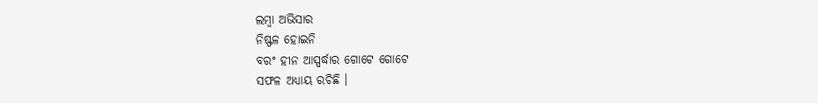ଲମ୍ବା ଅଭିସାର
ନିଷ୍ଫଳ ହୋଇନି
ବରଂ ହୀନ ଆସ୍ପର୍ଦ୍ଧାର ଗୋଟେ ଗୋଟେ
ସଫଳ ଅଧ୍ୟାୟ ରଚିଛି ।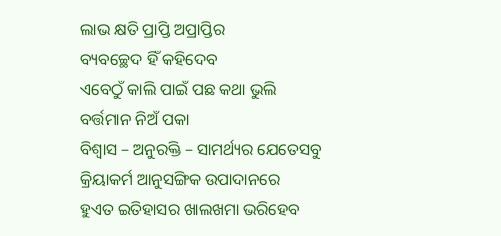ଲାଭ କ୍ଷତି ପ୍ରାପ୍ତି ଅପ୍ରାପ୍ତିର
ବ୍ୟବଚ୍ଛେଦ ହିଁ କହିଦେବ
ଏବେଠୁଁ କାଲି ପାଇଁ ପଛ କଥା ଭୁଲି
ବର୍ତ୍ତମାନ ନିଅଁ ପକା
ବିଶ୍ୱାସ – ଅନୁରକ୍ତି – ସାମର୍ଥ୍ୟର ଯେତେସବୁ
କ୍ରିୟାକର୍ମ ଆନୁସଙ୍ଗିକ ଉପାଦାନରେ
ହୁଏତ ଇତିହାସର ଖାଲଖମା ଭରିହେବ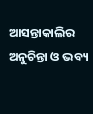ଆସନ୍ତାକାଲିର ଅନୁଚିନ୍ତା ଓ ଭବ୍ୟ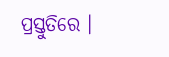ପ୍ରସ୍ତୁତିରେ ।